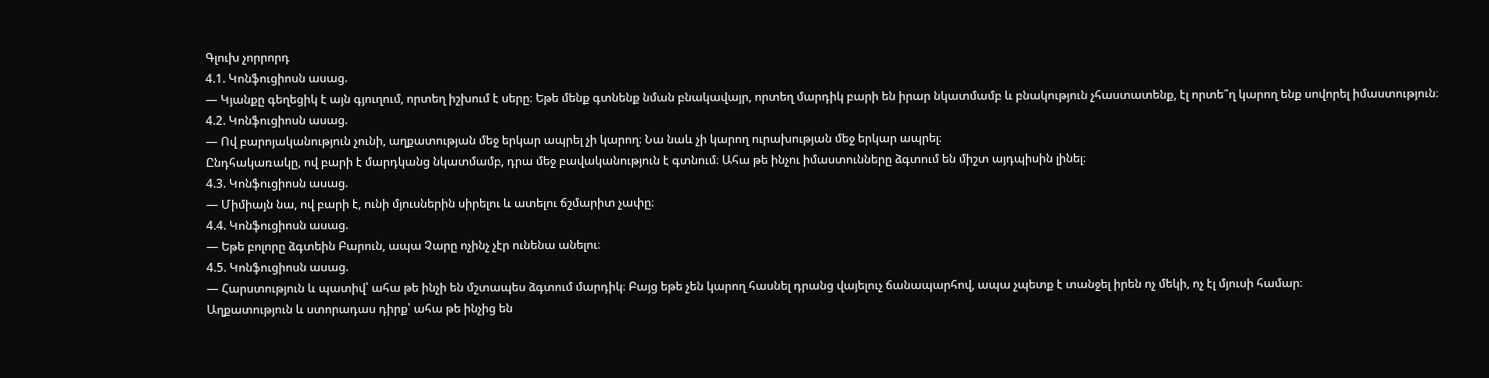Գլուխ չորրորդ
4.1. Կոնֆուցիոսն ասաց.
— Կյանքը գեղեցիկ է այն գյուղում, որտեղ իշխում է սերը։ Եթե մենք գտնենք նման բնակավայր, որտեղ մարդիկ բարի են իրար նկատմամբ և բնակություն չհաստատենք, էլ որտե՞ղ կարող ենք սովորել իմաստություն։
4.2. Կոնֆուցիոսն ասաց.
— Ով բարոյականություն չունի, աղքատության մեջ երկար ապրել չի կարող։ Նա նաև չի կարող ուրախության մեջ երկար ապրել։
Ընդհակառակը, ով բարի է մարդկանց նկատմամբ, դրա մեջ բավականություն է գտնում։ Ահա թե ինչու իմաստունները ձգտում են միշտ այդպիսին լինել։
4.3. Կոնֆուցիոսն ասաց.
— Միմիայն նա, ով բարի է, ունի մյուսներին սիրելու և ատելու ճշմարիտ չափը։
4.4. Կոնֆուցիոսն ասաց.
— Եթե բոլորը ձգտեին Բարուն, ապա Չարը ոչինչ չէր ունենա անելու։
4.5. Կոնֆուցիոսն ասաց.
— Հարստություն և պատիվ՝ ահա թե ինչի են մշտապես ձգտում մարդիկ։ Բայց եթե չեն կարող հասնել դրանց վայելուչ ճանապարհով, ապա չպետք է տանջել իրեն ոչ մեկի, ոչ էլ մյուսի համար։
Աղքատություն և ստորադաս դիրք՝ ահա թե ինչից են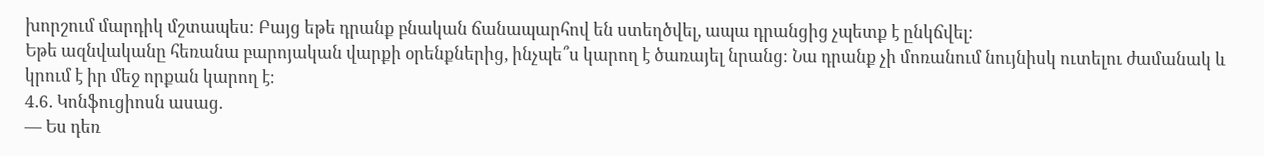խորշում մարդիկ մշտապես։ Բայց եթե դրանք բնական ճանապարհով են ստեղծվել, ապա դրանցից չպետք է ընկճվել։
Եթե ազնվականը հեռանա բարոյական վարքի օրենքներից, ինչպե՞ս կարող է ծառայել նրանց։ Նա դրանք չի մոռանում նույնիսկ ուտելու ժամանակ և կրում է իր մեջ որքան կարող է։
4.6. Կոնֆուցիոսն ասաց.
— Ես դեռ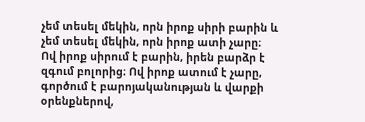չեմ տեսել մեկին, որն իրոք սիրի բարին և չեմ տեսել մեկին, որն իրոք ատի չարը։
Ով իրոք սիրում է բարին, իրեն բարձր է զգում բոլորից։ Ով իրոք ատում է չարը, գործում է բարոյականության և վարքի օրենքներով,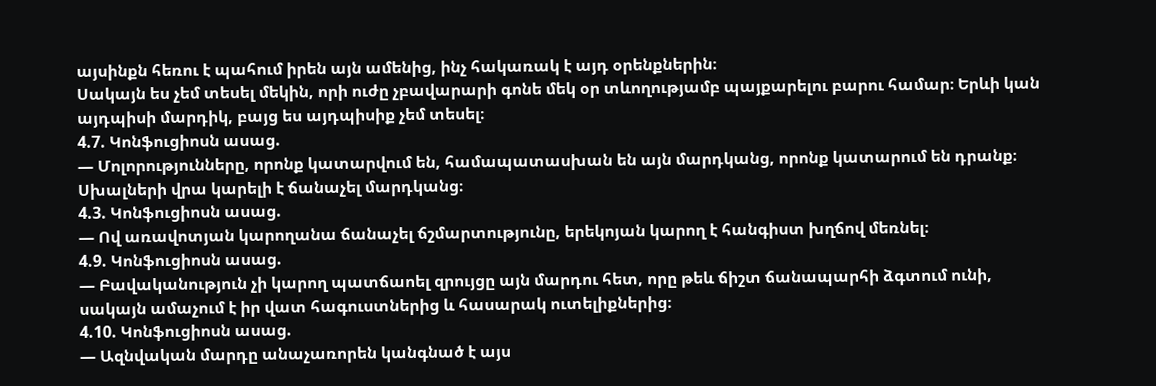այսինքն հեռու է պահում իրեն այն ամենից, ինչ հակառակ է այդ օրենքներին։
Սակայն ես չեմ տեսել մեկին, որի ուժը չբավարարի գոնե մեկ օր տևողությամբ պայքարելու բարու համար։ Երևի կան այդպիսի մարդիկ, բայց ես այդպիսիք չեմ տեսել։
4.7. Կոնֆուցիոսն ասաց.
— Մոլորությունները, որոնք կատարվում են, համապատասխան են այն մարդկանց, որոնք կատարում են դրանք։ Սխալների վրա կարելի է ճանաչել մարդկանց։
4.3. Կոնֆուցիոսն ասաց.
— Ով առավոտյան կարողանա ճանաչել ճշմարտությունը, երեկոյան կարող է հանգիստ խղճով մեռնել։
4.9. Կոնֆուցիոսն ասաց.
— Բավականություն չի կարող պատճաոել զրույցը այն մարդու հետ, որը թեև ճիշտ ճանապարհի ձգտում ունի, սակայն ամաչում է իր վատ հագուստներից և հասարակ ուտելիքներից։
4.10. Կոնֆուցիոսն ասաց.
— Ազնվական մարդը անաչառորեն կանգնած է այս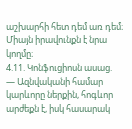աշխարհի հետ դեմ առ դեմ։ Միայն իրավունքն է նրա կողմը։
4.11. Կոնֆուցիոսն ասաց.
— Ազնվականի համար կարևորը ներքին, հոգևոր արժեքն է, իսկ հասարակ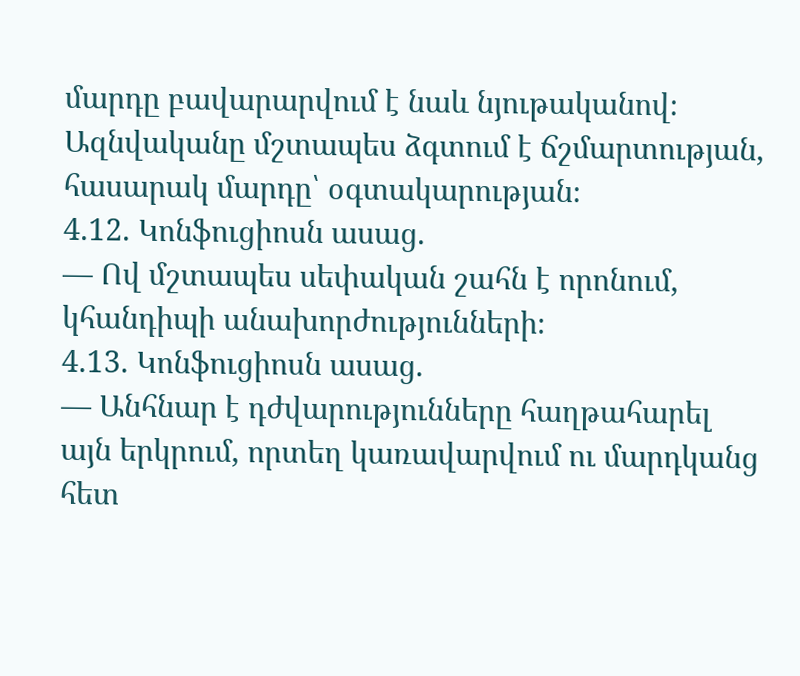մարդը բավարարվում է նաև նյութականով։
Ազնվականը մշտապես ձգտում է ճշմարտության, հասարակ մարդը՝ օգտակարության։
4.12. Կոնֆուցիոսն ասաց.
— Ով մշտապես սեփական շահն է որոնում, կհանդիպի անախորժությունների։
4.13. Կոնֆուցիոսն ասաց.
— Անհնար է դժվարությունները հաղթահարել այն երկրում, որտեղ կառավարվում ու մարդկանց հետ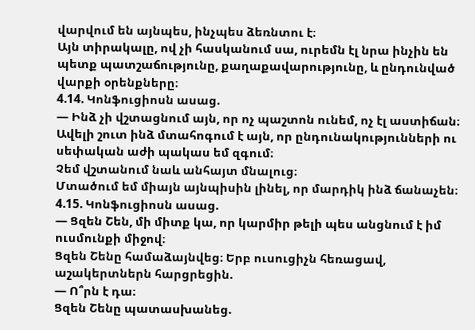վարվում են այնպես, ինչպես ձեռնտու է։
Այն տիրակալը, ով չի հասկանում սա, ուրեմն էլ նրա ինչին են պետք պատշաճությունը, քաղաքավարությունը, և ընդունված վարքի օրենքները։
4.14. Կոնֆուցիոսն ասաց.
— Ինձ չի վշտացնում այն, որ ոչ պաշտոն ունեմ, ոչ էլ աստիճան։
Ավելի շուտ ինձ մտահոգում է այն, որ ընդունակությունների ու սեփական աժի պակաս եմ զգում։
Չեմ վշտանում նաև անհայտ մնալուց։
Մտածում եմ միայն այնպիսին լինել, որ մարդիկ ինձ ճանաչեն։
4.15. Կոնֆուցիոսն ասաց.
— Ցզեն Շեն, մի միտք կա, որ կարմիր թելի պես անցնում է իմ ուսմունքի միջով։
Ցզեն Շենը համաձայնվեց։ Երբ ուսուցիչն հեռացավ, աշակերտներն հարցրեցին.
— Ո՞րն է դա։
Ցզեն Շենը պատասխանեց.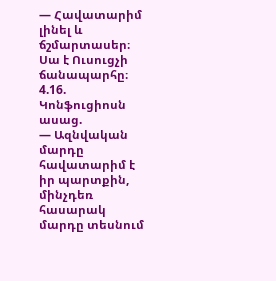— Հավատարիմ լինել և ճշմարտասեր։ Սա է Ուսուցչի ճանապարհը։
4.16. Կոնֆուցիոսն ասաց.
— Ազնվական մարդը հավատարիմ է իր պարտքին, մինչդեռ հասարակ մարդը տեսնում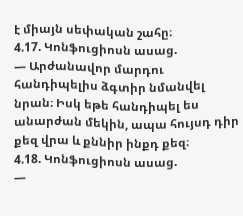է միայն սեփական շահը։
4.17. Կոնֆուցիոսն ասաց.
— Արժանավոր մարդու հանդիպելիս ձգտիր նմանվել նրան։ Իսկ եթե հանդիպել ես անարժան մեկին, ապա հույսդ դիր քեզ վրա և քննիր ինքդ քեզ։
4.18. Կոնֆուցիոսն ասաց.
—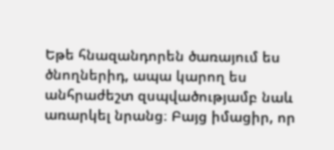Եթե հնազանդորեն ծառայում ես ծնողներիդ, ապա կարող ես անհրաժեշտ զսպվածությամբ նաև առարկել նրանց։ Բայց իմացիր, որ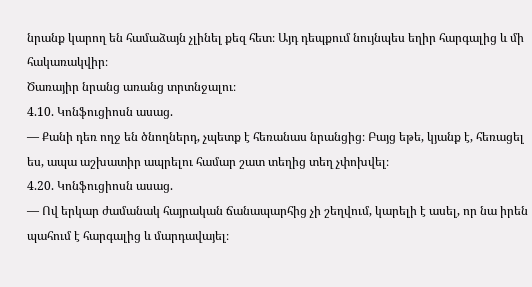նրանք կարող են համաձայն չլինել քեզ հետ։ Այդ դեպքում նույնպես եղիր հարգալից և մի հակառակվիր։
Ծառայիր նրանց առանց տրտնջալու։
4.10. Կոնֆուցիոսն ասաց.
— Քանի դեռ ողջ են ծնողներդ, չպետք է հեռանաս նրանցից։ Բայց եթե, կյանք է, հեռացել ես, ապա աշխատիր ապրելու համար շատ տեղից տեղ չփոխվել։
4.20. Կոնֆուցիոսն ասաց.
— Ով երկար ժամանակ հայրական ճանապարհից չի շեղվում, կարելի է ասել, որ նա իրեն պահում է հարգալից և մարդավայել։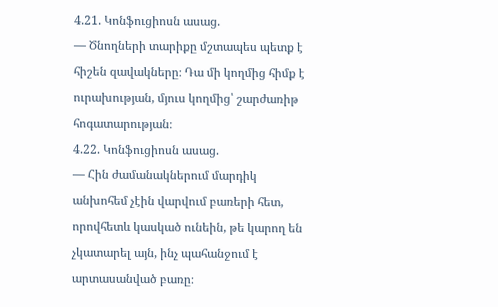4.21. Կոնֆուցիոսն ասաց.
— Ծնողների տարիքը մշտապես պետք է հիշեն զավակները։ Դա մի կողմից հիմք է ուրախության, մյուս կողմից՝ շարժառիթ հոգատարության։
4.22. Կոնֆուցիոսն ասաց.
— Հին ժամանակներում մարդիկ անխոհեմ չէին վարվում բառերի հետ, որովհետև կասկած ունեին, թե կարող են չկատարել այն, ինչ պահանջում է արտասանված բառը։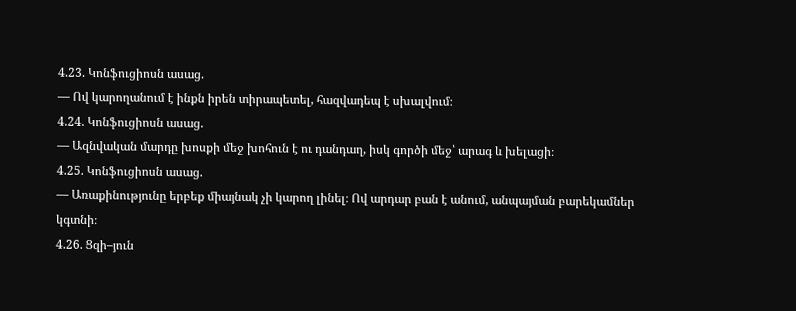4.23. Կոնֆուցիոսն ասաց.
— Ով կարողանում է ինքն իրեն տիրապետել, հազվադեպ է սխալվում։
4.24. Կոնֆուցիոսն ասաց.
— Ազնվական մարդը խոսքի մեջ խոհուն է ու դանդաղ, իսկ գործի մեջ՝ արագ և խելացի։
4.25. Կոնֆուցիոսն ասաց.
― Առաքինությունը երբեք միայնակ չի կարող լինել։ Ով արդար բան է անում, անպայման բարեկամներ կգտնի։
4.26. Ցզի–յուն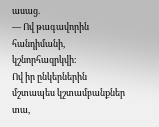ասաց.
― Ով թագավորին հանդիմանի, կշնորհազրկվի։
Ով իր ընկերներին մշտապես կշտամբանքներ տա,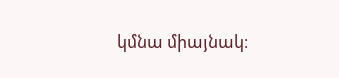կմնա միայնակ։